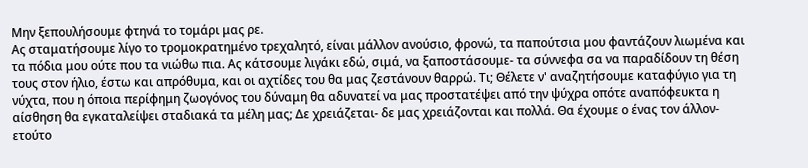Μην ξεπουλήσουμε φτηνά το τομάρι μας ρε.
Ας σταματήσουμε λίγο το τρομοκρατημένο τρεχαλητό, είναι μάλλον ανούσιο, φρονώ, τα παπούτσια μου φαντάζουν λιωμένα και τα πόδια μου ούτε που τα νιώθω πια. Ας κάτσουμε λιγάκι εδώ, σιμά, να ξαποστάσουμε- τα σύννεφα σα να παραδίδουν τη θέση τους στον ήλιο, έστω και απρόθυμα, και οι αχτίδες του θα μας ζεστάνουν θαρρώ. Τι; Θέλετε ν' αναζητήσουμε καταφύγιο για τη νύχτα, που η όποια περίφημη ζωογόνος του δύναμη θα αδυνατεί να μας προστατέψει από την ψύχρα οπότε αναπόφευκτα η αίσθηση θα εγκαταλείψει σταδιακά τα μέλη μας; Δε χρειάζεται- δε μας χρειάζονται και πολλά. Θα έχουμε ο ένας τον άλλον- ετούτο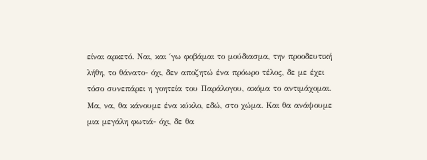είναι αρκετό. Ναι, και ΄γω φοβάμαι το μούδιασμα, την προοδευτική λήθη, το θάνατο- όχι, δεν αποζητώ ένα πρόωρο τέλος, δε με έχει τόσο συνεπάρει η γοητεία του Παράλογου, ακόμα το αντιμάχομαι. Μα, να, θα κάνουμε ένα κύκλο, εδώ, στο χώμα. Και θα ανάψουμε μια μεγάλη φωτιά- όχι, δε θα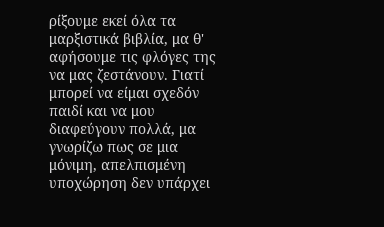ρίξουμε εκεί όλα τα μαρξιστικά βιβλία, μα θ' αφήσουμε τις φλόγες της να μας ζεστάνουν. Γιατί μπορεί να είμαι σχεδόν παιδί και να μου διαφεύγουν πολλά, μα γνωρίζω πως σε μια μόνιμη, απελπισμένη υποχώρηση δεν υπάρχει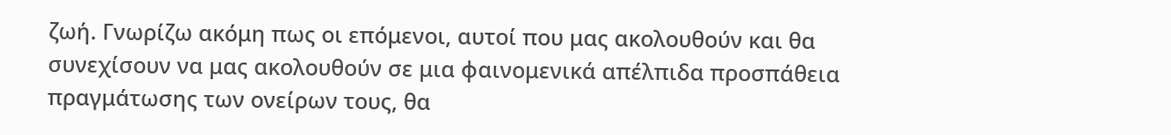ζωή. Γνωρίζω ακόμη πως οι επόμενοι, αυτοί που μας ακολουθούν και θα συνεχίσουν να μας ακολουθούν σε μια φαινομενικά απέλπιδα προσπάθεια πραγμάτωσης των ονείρων τους, θα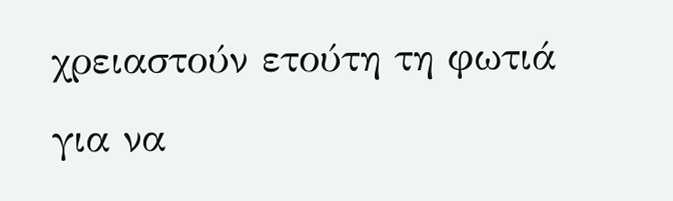χρειαστούν ετούτη τη φωτιά για να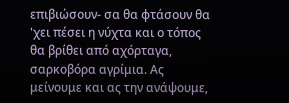επιβιώσουν- σα θα φτάσουν θα 'χει πέσει η νύχτα και ο τόπος θα βρίθει από αχόρταγα, σαρκοβόρα αγρίμια. Ας μείνουμε και ας την ανάψουμε,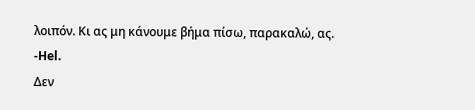λοιπόν. Κι ας μη κάνουμε βήμα πίσω, παρακαλώ, ας.
-Hel.
Δεν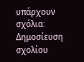υπάρχουν σχόλια:
Δημοσίευση σχολίου